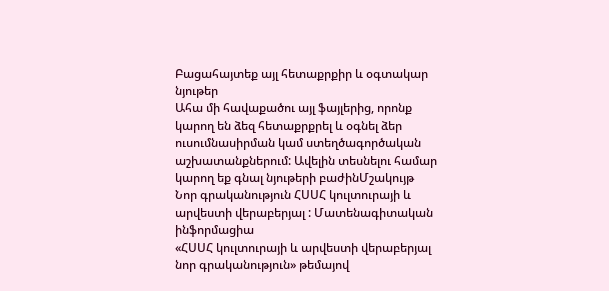Բացահայտեք այլ հետաքրքիր և օգտակար նյութեր
Ահա մի հավաքածու այլ ֆայլերից, որոնք կարող են ձեզ հետաքրքրել և օգնել ձեր ուսումնասիրման կամ ստեղծագործական աշխատանքներում: Ավելին տեսնելու համար կարող եք գնալ նյութերի բաժինՄշակույթ
Նոր գրականություն ՀՍՍՀ կուլտուրայի և արվեստի վերաբերյալ : Մատենագիտական ինֆորմացիա
«ՀՍՍՀ կուլտուրայի և արվեստի վերաբերյալ նոր գրականություն» թեմայով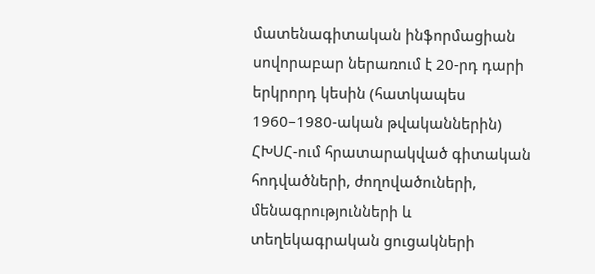մատենագիտական ինֆորմացիան սովորաբար ներառում է 20-րդ դարի երկրորդ կեսին (հատկապես 1960–1980-ական թվականներին) ՀԽՍՀ-ում հրատարակված գիտական հոդվածների, ժողովածուների, մենագրությունների և տեղեկագրական ցուցակների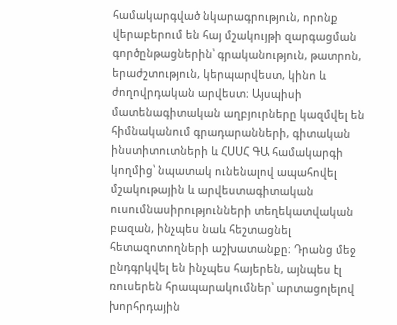համակարգված նկարագրություն, որոնք վերաբերում են հայ մշակույթի զարգացման գործընթացներին՝ գրականություն, թատրոն, երաժշտություն, կերպարվեստ, կինո և ժողովրդական արվեստ։ Այսպիսի մատենագիտական աղբյուրները կազմվել են հիմնականում գրադարանների, գիտական ինստիտուտների և ՀՍՍՀ ԳԱ համակարգի կողմից՝ նպատակ ունենալով ապահովել մշակութային և արվեստագիտական ուսումնասիրությունների տեղեկատվական բազան, ինչպես նաև հեշտացնել հետազոտողների աշխատանքը։ Դրանց մեջ ընդգրկվել են ինչպես հայերեն, այնպես էլ ռուսերեն հրապարակումներ՝ արտացոլելով խորհրդային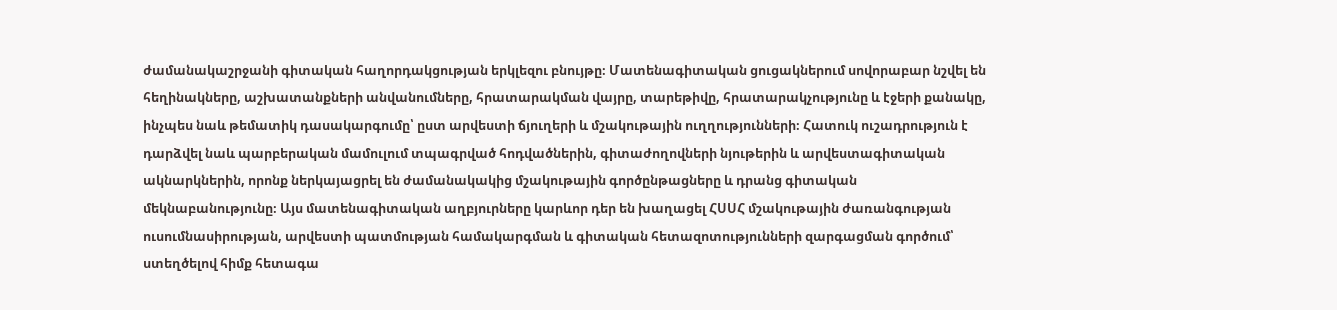ժամանակաշրջանի գիտական հաղորդակցության երկլեզու բնույթը։ Մատենագիտական ցուցակներում սովորաբար նշվել են հեղինակները, աշխատանքների անվանումները, հրատարակման վայրը, տարեթիվը, հրատարակչությունը և էջերի քանակը, ինչպես նաև թեմատիկ դասակարգումը՝ ըստ արվեստի ճյուղերի և մշակութային ուղղությունների։ Հատուկ ուշադրություն է դարձվել նաև պարբերական մամուլում տպագրված հոդվածներին, գիտաժողովների նյութերին և արվեստագիտական ակնարկներին, որոնք ներկայացրել են ժամանակակից մշակութային գործընթացները և դրանց գիտական մեկնաբանությունը։ Այս մատենագիտական աղբյուրները կարևոր դեր են խաղացել ՀՍՍՀ մշակութային ժառանգության ուսումնասիրության, արվեստի պատմության համակարգման և գիտական հետազոտությունների զարգացման գործում՝ ստեղծելով հիմք հետագա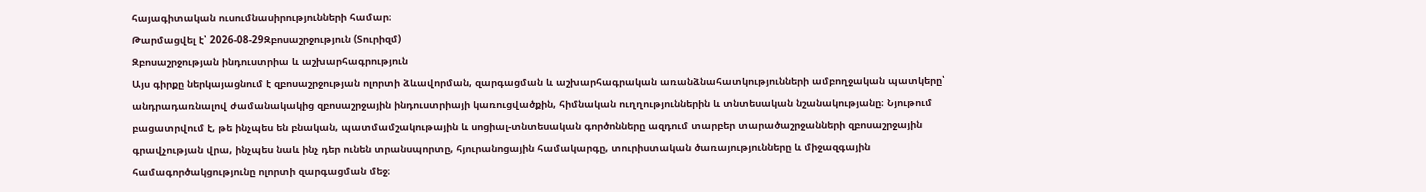հայագիտական ուսումնասիրությունների համար։
Թարմացվել է՝ 2026-08-29Զբոսաշրջություն (Տուրիզմ)
Զբոսաշրջության ինդուստրիա և աշխարհագրություն
Այս գիրքը ներկայացնում է զբոսաշրջության ոլորտի ձևավորման, զարգացման և աշխարհագրական առանձնահատկությունների ամբողջական պատկերը՝ անդրադառնալով ժամանակակից զբոսաշրջային ինդուստրիայի կառուցվածքին, հիմնական ուղղություններին և տնտեսական նշանակությանը։ Նյութում բացատրվում է, թե ինչպես են բնական, պատմամշակութային և սոցիալ-տնտեսական գործոնները ազդում տարբեր տարածաշրջանների զբոսաշրջային գրավչության վրա, ինչպես նաև ինչ դեր ունեն տրանսպորտը, հյուրանոցային համակարգը, տուրիստական ծառայությունները և միջազգային համագործակցությունը ոլորտի զարգացման մեջ։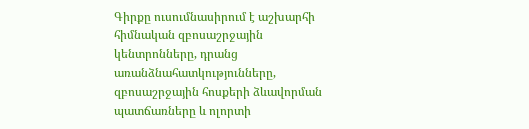Գիրքը ուսումնասիրում է աշխարհի հիմնական զբոսաշրջային կենտրոնները, դրանց առանձնահատկությունները, զբոսաշրջային հոսքերի ձևավորման պատճառները և ոլորտի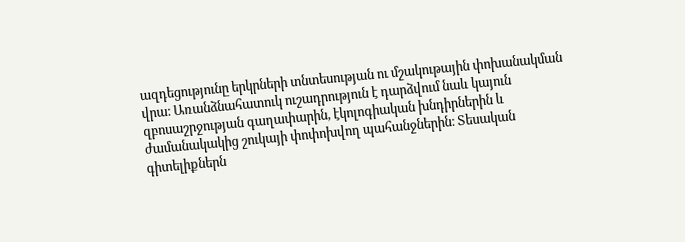ազդեցությունը երկրների տնտեսության ու մշակութային փոխանակման վրա։ Առանձնահատուկ ուշադրություն է դարձվում նաև կայուն զբոսաշրջության գաղափարին, էկոլոգիական խնդիրներին և ժամանակակից շուկայի փոփոխվող պահանջներին։ Տեսական գիտելիքներն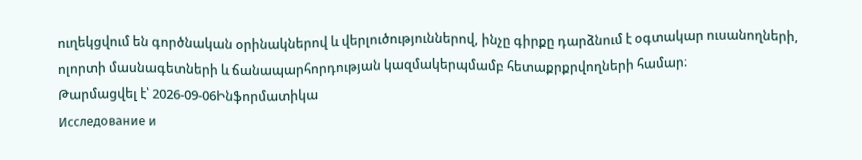ուղեկցվում են գործնական օրինակներով և վերլուծություններով, ինչը գիրքը դարձնում է օգտակար ուսանողների, ոլորտի մասնագետների և ճանապարհորդության կազմակերպմամբ հետաքրքրվողների համար։
Թարմացվել է՝ 2026-09-06Ինֆորմատիկա
Исследование и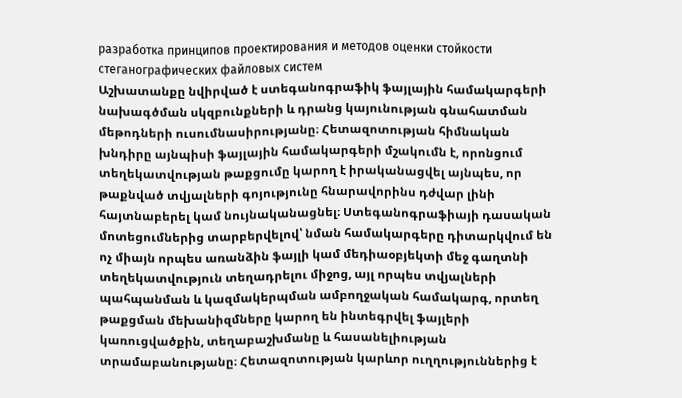разработка принципов проектирования и методов оценки стойкости стеганографических файловых систем
Աշխատանքը նվիրված է ստեգանոգրաֆիկ ֆայլային համակարգերի նախագծման սկզբունքների և դրանց կայունության գնահատման մեթոդների ուսումնասիրությանը։ Հետազոտության հիմնական խնդիրը այնպիսի ֆայլային համակարգերի մշակումն է, որոնցում տեղեկատվության թաքցումը կարող է իրականացվել այնպես, որ թաքնված տվյալների գոյությունը հնարավորինս դժվար լինի հայտնաբերել կամ նույնականացնել։ Ստեգանոգրաֆիայի դասական մոտեցումներից տարբերվելով՝ նման համակարգերը դիտարկվում են ոչ միայն որպես առանձին ֆայլի կամ մեդիաօբյեկտի մեջ գաղտնի տեղեկատվություն տեղադրելու միջոց, այլ որպես տվյալների պահպանման և կազմակերպման ամբողջական համակարգ, որտեղ թաքցման մեխանիզմները կարող են ինտեգրվել ֆայլերի կառուցվածքին, տեղաբաշխմանը և հասանելիության տրամաբանությանը։ Հետազոտության կարևոր ուղղություններից է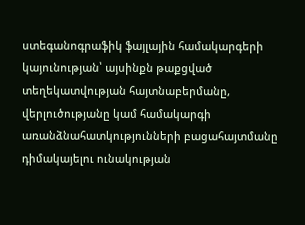ստեգանոգրաֆիկ ֆայլային համակարգերի կայունության՝ այսինքն թաքցված տեղեկատվության հայտնաբերմանը, վերլուծությանը կամ համակարգի առանձնահատկությունների բացահայտմանը դիմակայելու ունակության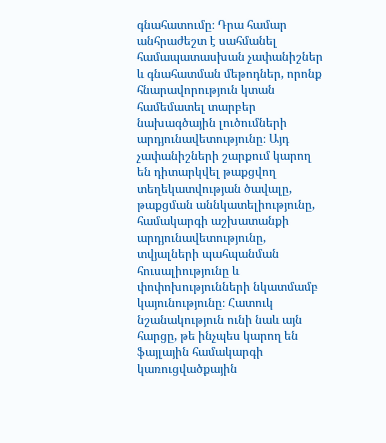գնահատումը։ Դրա համար անհրաժեշտ է սահմանել համապատասխան չափանիշներ և գնահատման մեթոդներ, որոնք հնարավորություն կտան համեմատել տարբեր նախագծային լուծումների արդյունավետությունը։ Այդ չափանիշների շարքում կարող են դիտարկվել թաքցվող տեղեկատվության ծավալը, թաքցման աննկատելիությունը, համակարգի աշխատանքի արդյունավետությունը, տվյալների պահպանման հուսալիությունը և փոփոխությունների նկատմամբ կայունությունը։ Հատուկ նշանակություն ունի նաև այն հարցը, թե ինչպես կարող են ֆայլային համակարգի կառուցվածքային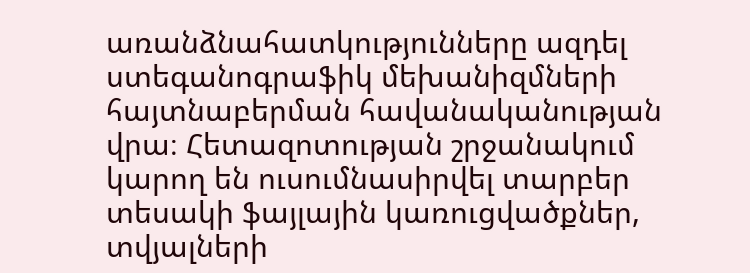առանձնահատկությունները ազդել ստեգանոգրաֆիկ մեխանիզմների հայտնաբերման հավանականության վրա։ Հետազոտության շրջանակում կարող են ուսումնասիրվել տարբեր տեսակի ֆայլային կառուցվածքներ, տվյալների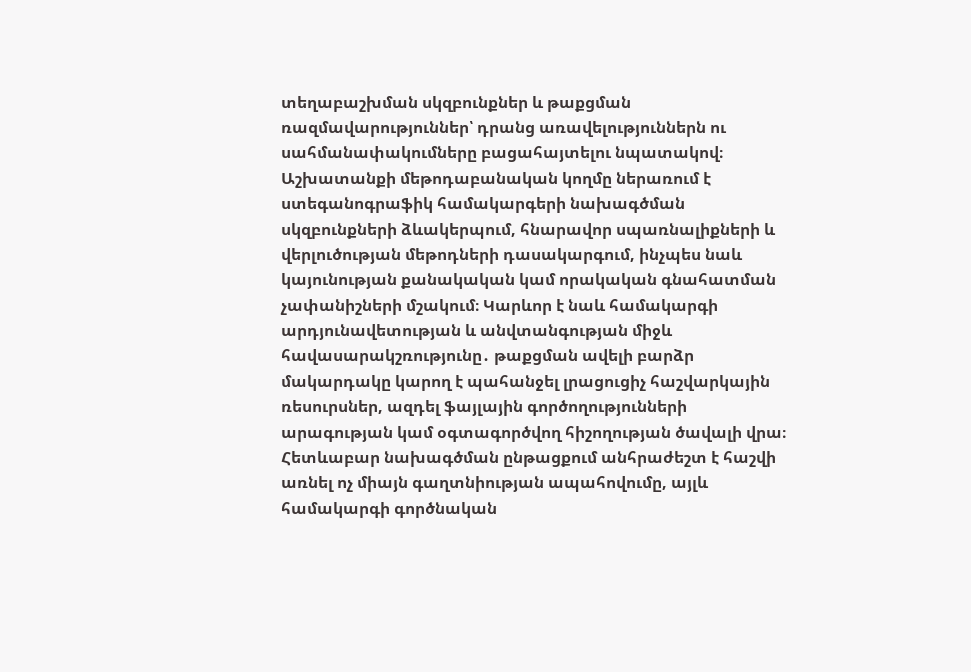տեղաբաշխման սկզբունքներ և թաքցման ռազմավարություններ՝ դրանց առավելություններն ու սահմանափակումները բացահայտելու նպատակով։ Աշխատանքի մեթոդաբանական կողմը ներառում է ստեգանոգրաֆիկ համակարգերի նախագծման սկզբունքների ձևակերպում, հնարավոր սպառնալիքների և վերլուծության մեթոդների դասակարգում, ինչպես նաև կայունության քանակական կամ որակական գնահատման չափանիշների մշակում։ Կարևոր է նաև համակարգի արդյունավետության և անվտանգության միջև հավասարակշռությունը․ թաքցման ավելի բարձր մակարդակը կարող է պահանջել լրացուցիչ հաշվարկային ռեսուրսներ, ազդել ֆայլային գործողությունների արագության կամ օգտագործվող հիշողության ծավալի վրա։ Հետևաբար նախագծման ընթացքում անհրաժեշտ է հաշվի առնել ոչ միայն գաղտնիության ապահովումը, այլև համակարգի գործնական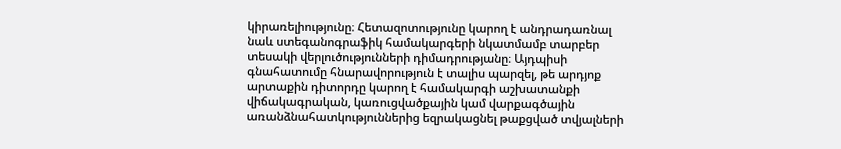կիրառելիությունը։ Հետազոտությունը կարող է անդրադառնալ նաև ստեգանոգրաֆիկ համակարգերի նկատմամբ տարբեր տեսակի վերլուծությունների դիմադրությանը։ Այդպիսի գնահատումը հնարավորություն է տալիս պարզել, թե արդյոք արտաքին դիտորդը կարող է համակարգի աշխատանքի վիճակագրական, կառուցվածքային կամ վարքագծային առանձնահատկություններից եզրակացնել թաքցված տվյալների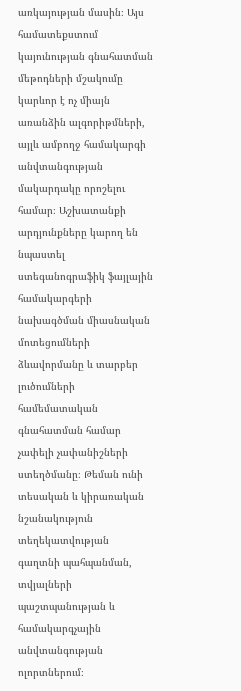առկայության մասին։ Այս համատեքստում կայունության գնահատման մեթոդների մշակումը կարևոր է ոչ միայն առանձին ալգորիթմների, այլև ամբողջ համակարգի անվտանգության մակարդակը որոշելու համար։ Աշխատանքի արդյունքները կարող են նպաստել ստեգանոգրաֆիկ ֆայլային համակարգերի նախագծման միասնական մոտեցումների ձևավորմանը և տարբեր լուծումների համեմատական գնահատման համար չափելի չափանիշների ստեղծմանը։ Թեման ունի տեսական և կիրառական նշանակություն տեղեկատվության գաղտնի պահպանման, տվյալների պաշտպանության և համակարգչային անվտանգության ոլորտներում։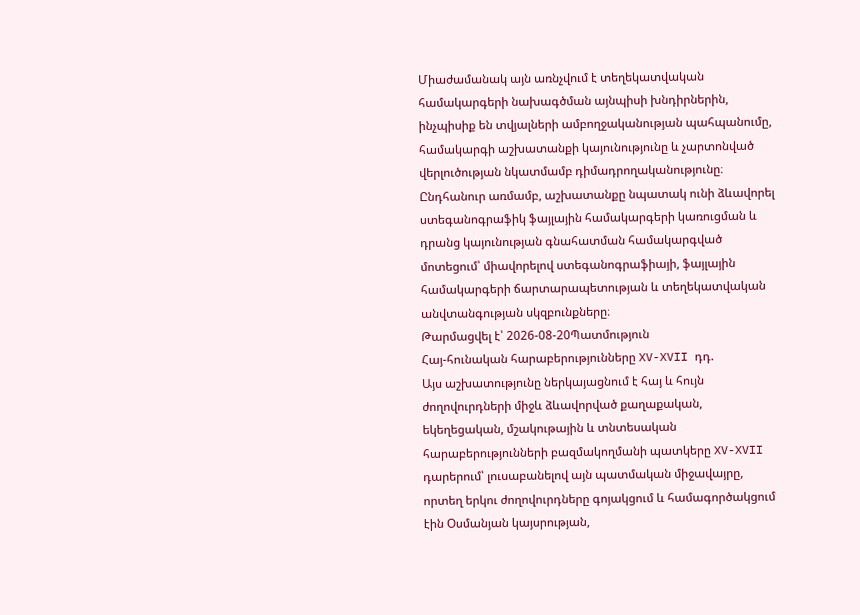Միաժամանակ այն առնչվում է տեղեկատվական համակարգերի նախագծման այնպիսի խնդիրներին, ինչպիսիք են տվյալների ամբողջականության պահպանումը, համակարգի աշխատանքի կայունությունը և չարտոնված վերլուծության նկատմամբ դիմադրողականությունը։ Ընդհանուր առմամբ, աշխատանքը նպատակ ունի ձևավորել ստեգանոգրաֆիկ ֆայլային համակարգերի կառուցման և դրանց կայունության գնահատման համակարգված մոտեցում՝ միավորելով ստեգանոգրաֆիայի, ֆայլային համակարգերի ճարտարապետության և տեղեկատվական անվտանգության սկզբունքները։
Թարմացվել է՝ 2026-08-20Պատմություն
Հայ-հունական հարաբերությունները XV-XVII դդ.
Այս աշխատությունը ներկայացնում է հայ և հույն ժողովուրդների միջև ձևավորված քաղաքական, եկեղեցական, մշակութային և տնտեսական հարաբերությունների բազմակողմանի պատկերը XV-XVII դարերում՝ լուսաբանելով այն պատմական միջավայրը, որտեղ երկու ժողովուրդները գոյակցում և համագործակցում էին Օսմանյան կայսրության,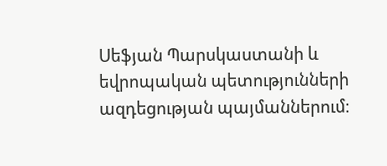Սեֆյան Պարսկաստանի և եվրոպական պետությունների ազդեցության պայմաններում։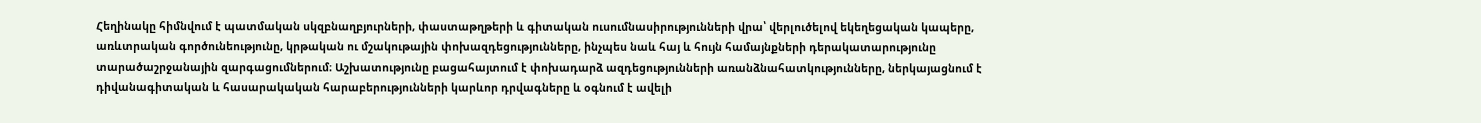Հեղինակը հիմնվում է պատմական սկզբնաղբյուրների, փաստաթղթերի և գիտական ուսումնասիրությունների վրա՝ վերլուծելով եկեղեցական կապերը, առևտրական գործունեությունը, կրթական ու մշակութային փոխազդեցությունները, ինչպես նաև հայ և հույն համայնքների դերակատարությունը տարածաշրջանային զարգացումներում։ Աշխատությունը բացահայտում է փոխադարձ ազդեցությունների առանձնահատկությունները, ներկայացնում է դիվանագիտական և հասարակական հարաբերությունների կարևոր դրվագները և օգնում է ավելի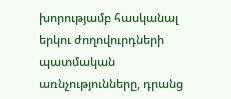խորությամբ հասկանալ երկու ժողովուրդների պատմական առնչությունները, դրանց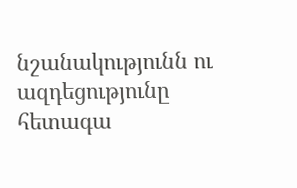նշանակությունն ու ազդեցությունը հետագա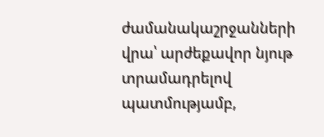ժամանակաշրջանների վրա՝ արժեքավոր նյութ տրամադրելով պատմությամբ,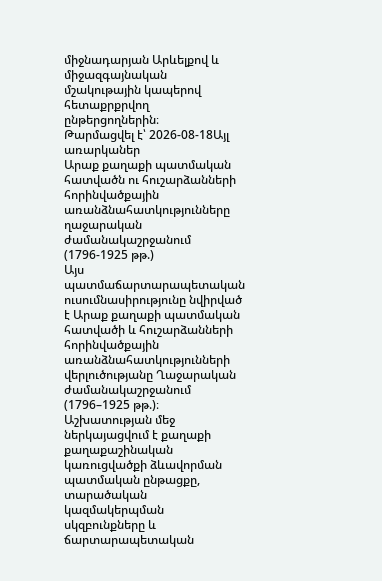միջնադարյան Արևելքով և միջազգայնական մշակութային կապերով հետաքրքրվող ընթերցողներին։
Թարմացվել է՝ 2026-08-18Այլ առարկաներ
Արաք քաղաքի պատմական հատվածն ու հուշարձանների հորինվածքային առանձնահատկությունները ղաջարական ժամանակաշրջանում (1796-1925 թթ.)
Այս պատմաճարտարապետական ուսումնասիրությունը նվիրված է Արաք քաղաքի պատմական հատվածի և հուշարձանների հորինվածքային առանձնահատկությունների վերլուծությանը Ղաջարական ժամանակաշրջանում (1796–1925 թթ.)։ Աշխատության մեջ ներկայացվում է քաղաքի քաղաքաշինական կառուցվածքի ձևավորման պատմական ընթացքը, տարածական կազմակերպման սկզբունքները և ճարտարապետական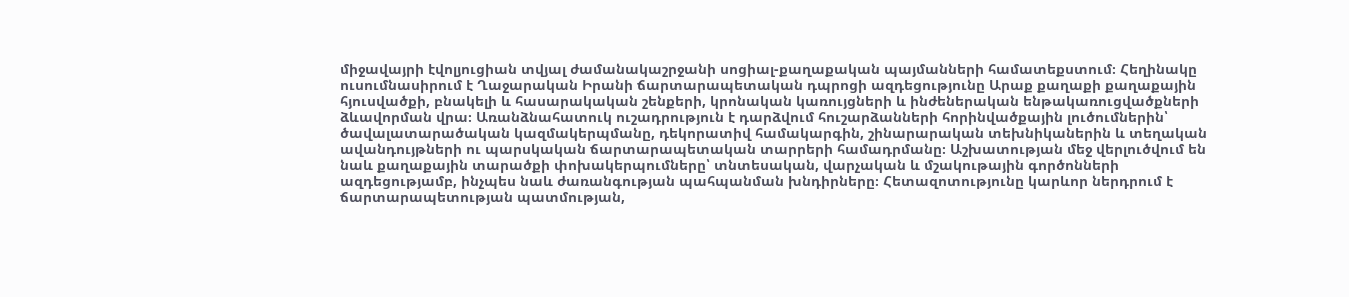միջավայրի էվոլյուցիան տվյալ ժամանակաշրջանի սոցիալ-քաղաքական պայմանների համատեքստում։ Հեղինակը ուսումնասիրում է Ղաջարական Իրանի ճարտարապետական դպրոցի ազդեցությունը Արաք քաղաքի քաղաքային հյուսվածքի, բնակելի և հասարակական շենքերի, կրոնական կառույցների և ինժեներական ենթակառուցվածքների ձևավորման վրա։ Առանձնահատուկ ուշադրություն է դարձվում հուշարձանների հորինվածքային լուծումներին՝ ծավալատարածական կազմակերպմանը, դեկորատիվ համակարգին, շինարարական տեխնիկաներին և տեղական ավանդույթների ու պարսկական ճարտարապետական տարրերի համադրմանը։ Աշխատության մեջ վերլուծվում են նաև քաղաքային տարածքի փոխակերպումները՝ տնտեսական, վարչական և մշակութային գործոնների ազդեցությամբ, ինչպես նաև ժառանգության պահպանման խնդիրները։ Հետազոտությունը կարևոր ներդրում է ճարտարապետության պատմության,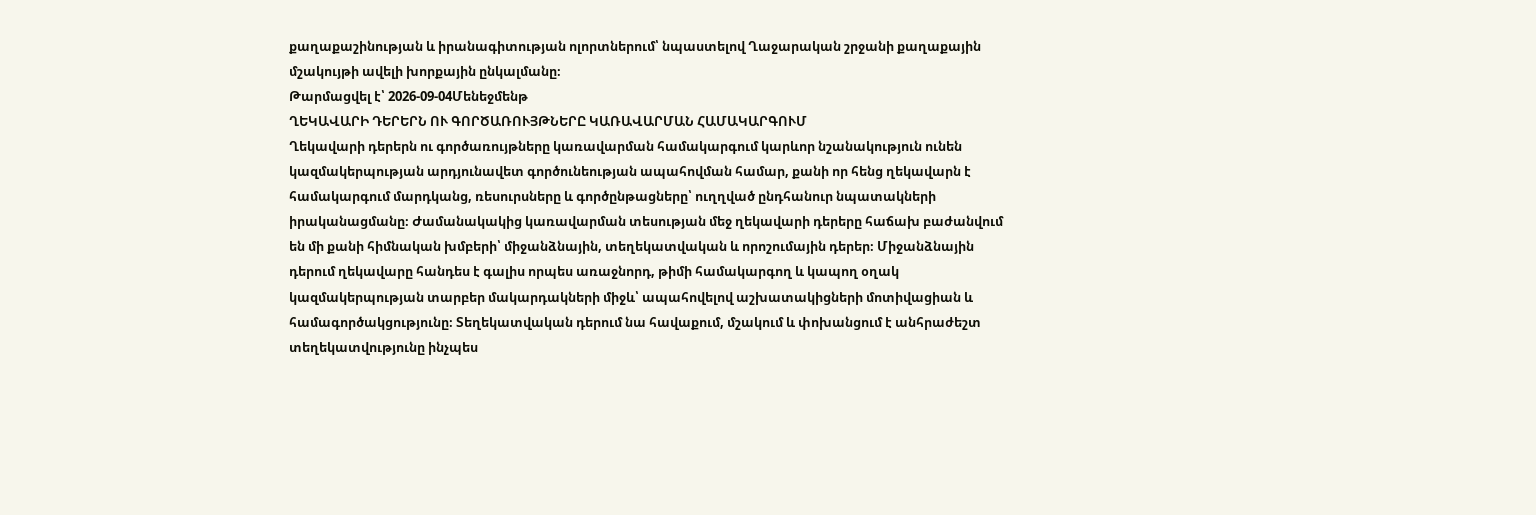քաղաքաշինության և իրանագիտության ոլորտներում՝ նպաստելով Ղաջարական շրջանի քաղաքային մշակույթի ավելի խորքային ընկալմանը։
Թարմացվել է՝ 2026-09-04Մենեջմենթ
ՂԵԿԱՎԱՐԻ ԴԵՐԵՐՆ ՈՒ ԳՈՐԾԱՌՈՒՅԹՆԵՐԸ ԿԱՌԱՎԱՐՄԱՆ ՀԱՄԱԿԱՐԳՈՒՄ
Ղեկավարի դերերն ու գործառույթները կառավարման համակարգում կարևոր նշանակություն ունեն կազմակերպության արդյունավետ գործունեության ապահովման համար, քանի որ հենց ղեկավարն է համակարգում մարդկանց, ռեսուրսները և գործընթացները՝ ուղղված ընդհանուր նպատակների իրականացմանը։ Ժամանակակից կառավարման տեսության մեջ ղեկավարի դերերը հաճախ բաժանվում են մի քանի հիմնական խմբերի՝ միջանձնային, տեղեկատվական և որոշումային դերեր։ Միջանձնային դերում ղեկավարը հանդես է գալիս որպես առաջնորդ, թիմի համակարգող և կապող օղակ կազմակերպության տարբեր մակարդակների միջև՝ ապահովելով աշխատակիցների մոտիվացիան և համագործակցությունը։ Տեղեկատվական դերում նա հավաքում, մշակում և փոխանցում է անհրաժեշտ տեղեկատվությունը ինչպես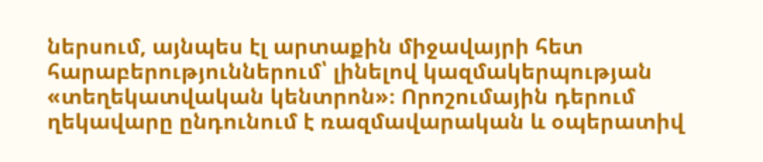ներսում, այնպես էլ արտաքին միջավայրի հետ հարաբերություններում՝ լինելով կազմակերպության «տեղեկատվական կենտրոն»։ Որոշումային դերում ղեկավարը ընդունում է ռազմավարական և օպերատիվ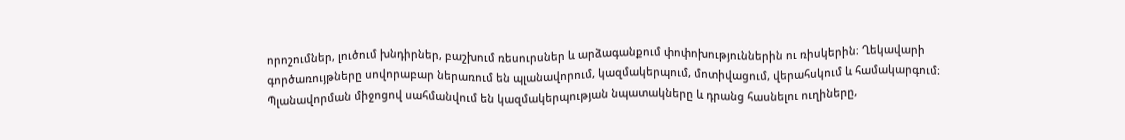որոշումներ, լուծում խնդիրներ, բաշխում ռեսուրսներ և արձագանքում փոփոխություններին ու ռիսկերին։ Ղեկավարի գործառույթները սովորաբար ներառում են պլանավորում, կազմակերպում, մոտիվացում, վերահսկում և համակարգում։ Պլանավորման միջոցով սահմանվում են կազմակերպության նպատակները և դրանց հասնելու ուղիները,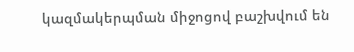կազմակերպման միջոցով բաշխվում են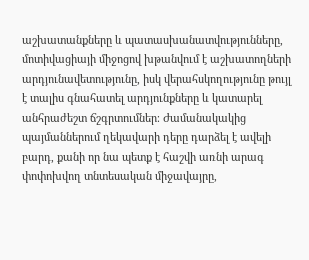աշխատանքները և պատասխանատվությունները, մոտիվացիայի միջոցով խթանվում է աշխատողների արդյունավետությունը, իսկ վերահսկողությունը թույլ է տալիս գնահատել արդյունքները և կատարել անհրաժեշտ ճշգրտումներ։ Ժամանակակից պայմաններում ղեկավարի դերը դարձել է ավելի բարդ, քանի որ նա պետք է հաշվի առնի արագ փոփոխվող տնտեսական միջավայրը,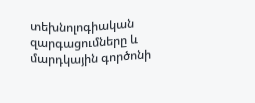տեխնոլոգիական զարգացումները և մարդկային գործոնի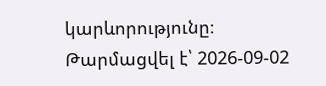կարևորությունը։
Թարմացվել է՝ 2026-09-02